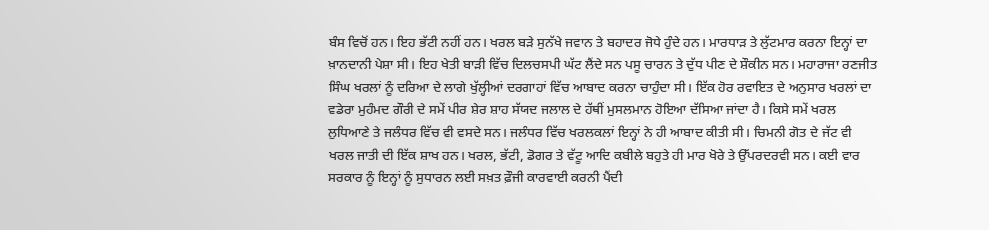ਬੰਸ ਵਿਚੋਂ ਹਨ। ਇਹ ਭੱਟੀ ਨਹੀਂ ਹਨ। ਖਰਲ ਬੜੇ ਸੁਨੱਖੇ ਜਵਾਨ ਤੇ ਬਹਾਦਰ ਜੋਧੇ ਹੁੰਦੇ ਹਨ। ਮਾਰਧਾੜ ਤੇ ਲੁੱਟਮਾਰ ਕਰਨਾ ਇਨ੍ਹਾਂ ਦਾ ਖ਼ਾਨਦਾਨੀ ਪੇਸ਼ਾ ਸੀ। ਇਹ ਖੇਤੀ ਬਾੜੀ ਵਿੱਚ ਦਿਲਚਸਪੀ ਘੱਟ ਲੈਂਦੇ ਸਨ ਪਸੂ ਚਾਰਨ ਤੇ ਦੁੱਧ ਪੀਣ ਦੇ ਸ਼ੌਕੀਨ ਸਨ। ਮਹਾਰਾਜਾ ਰਣਜੀਤ ਸਿੰਘ ਖਰਲਾਂ ਨੂੰ ਦਰਿਆ ਦੇ ਲਾਗੇ ਖੁੱਲ੍ਹੀਆਂ ਦਰਗਾਹਾਂ ਵਿੱਚ ਆਬਾਦ ਕਰਨਾ ਚਾਹੁੰਦਾ ਸੀ। ਇੱਕ ਹੋਰ ਰਵਾਇਤ ਦੇ ਅਨੁਸਾਰ ਖਰਲਾਂ ਦਾ ਵਡੇਰਾ ਮੁਹੰਮਦ ਗੌਰੀ ਦੇ ਸਮੇਂ ਪੀਰ ਸ਼ੇਰ ਸ਼ਾਹ ਸੱਯਦ ਜਲਾਲ ਦੇ ਹੱਥੀਂ ਮੁਸਲਮਾਨ ਹੋਇਆ ਦੱਸਿਆ ਜਾਂਦਾ ਹੈ। ਕਿਸੇ ਸਮੇਂ ਖਰਲ ਲੁਧਿਆਣੇ ਤੇ ਜਲੰਧਰ ਵਿੱਚ ਵੀ ਵਸਦੇ ਸਨ। ਜਲੰਧਰ ਵਿੱਚ ਖਰਲਕਲਾਂ ਇਨ੍ਹਾਂ ਨੇ ਹੀ ਆਬਾਦ ਕੀਤੀ ਸੀ। ਚਿਮਨੀ ਗੋਤ ਦੇ ਜੱਟ ਵੀ ਖਰਲ ਜਾਤੀ ਦੀ ਇੱਕ ਸ਼ਾਖ ਹਨ। ਖਰਲ, ਭੱਟੀ, ਡੋਗਰ ਤੇ ਵੱਟੂ ਆਦਿ ਕਬੀਲੇ ਬਹੁਤੇ ਹੀ ਮਾਰ ਖੋਰੇ ਤੇ ਉੱਪਰਦਰਵੀ ਸਨ। ਕਈ ਵਾਰ ਸਰਕਾਰ ਨੂੰ ਇਨ੍ਹਾਂ ਨੂੰ ਸੁਧਾਰਨ ਲਈ ਸਖ਼ਤ ਫ਼ੌਜੀ ਕਾਰਵਾਈ ਕਰਨੀ ਪੈਂਦੀ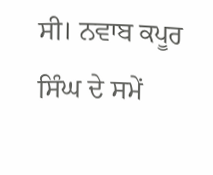ਸੀ। ਨਵਾਬ ਕਪੂਰ ਸਿੰਘ ਦੇ ਸਮੇਂ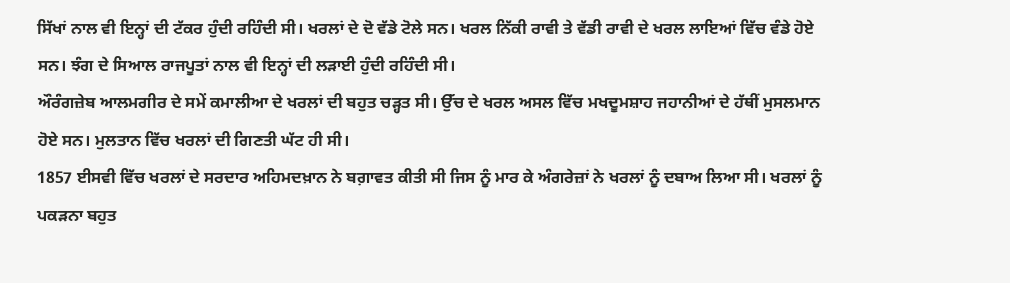ਸਿੱਖਾਂ ਨਾਲ ਵੀ ਇਨ੍ਹਾਂ ਦੀ ਟੱਕਰ ਹੁੰਦੀ ਰਹਿੰਦੀ ਸੀ। ਖਰਲਾਂ ਦੇ ਦੋ ਵੱਡੇ ਟੋਲੇ ਸਨ। ਖਰਲ ਨਿੱਕੀ ਰਾਵੀ ਤੇ ਵੱਡੀ ਰਾਵੀ ਦੇ ਖਰਲ ਲਾਇਆਂ ਵਿੱਚ ਵੰਡੇ ਹੋਏ ਸਨ। ਝੰਗ ਦੇ ਸਿਆਲ ਰਾਜਪੂਤਾਂ ਨਾਲ ਵੀ ਇਨ੍ਹਾਂ ਦੀ ਲੜਾਈ ਹੁੰਦੀ ਰਹਿੰਦੀ ਸੀ।
ਔਰੰਗਜ਼ੇਬ ਆਲਮਗੀਰ ਦੇ ਸਮੇਂ ਕਮਾਲੀਆ ਦੇ ਖਰਲਾਂ ਦੀ ਬਹੁਤ ਚੜ੍ਹਤ ਸੀ। ਉੱਚ ਦੇ ਖਰਲ ਅਸਲ ਵਿੱਚ ਮਖਦੂਮਸ਼ਾਹ ਜਹਾਨੀਆਂ ਦੇ ਹੱਥੀਂ ਮੁਸਲਮਾਨ ਹੋਏ ਸਨ। ਮੁਲਤਾਨ ਵਿੱਚ ਖਰਲਾਂ ਦੀ ਗਿਣਤੀ ਘੱਟ ਹੀ ਸੀ।
1857 ਈਸਵੀ ਵਿੱਚ ਖਰਲਾਂ ਦੇ ਸਰਦਾਰ ਅਹਿਮਦਖ਼ਾਨ ਨੇ ਬਗ਼ਾਵਤ ਕੀਤੀ ਸੀ ਜਿਸ ਨੂੰ ਮਾਰ ਕੇ ਅੰਗਰੇਜ਼ਾਂ ਨੇ ਖਰਲਾਂ ਨੂੰ ਦਬਾਅ ਲਿਆ ਸੀ। ਖਰਲਾਂ ਨੂੰ ਪਕੜਨਾ ਬਹੁਤ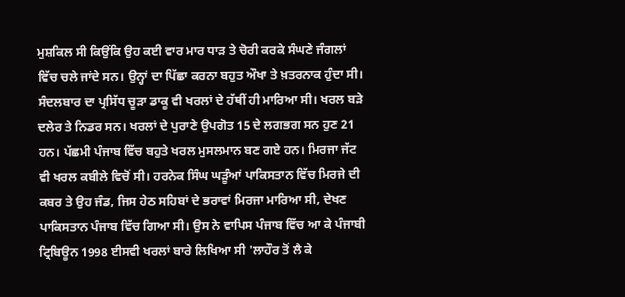ਮੁਸ਼ਕਿਲ ਸੀ ਕਿਉਂਕਿ ਉਹ ਕਈ ਵਾਰ ਮਾਰ ਧਾੜ ਤੇ ਚੋਰੀ ਕਰਕੇ ਸੰਘਣੇ ਜੰਗਲਾਂ ਵਿੱਚ ਚਲੇ ਜਾਂਦੇ ਸਨ। ਉਨ੍ਹਾਂ ਦਾ ਪਿੱਛਾ ਕਰਨਾ ਬਹੁਤ ਔਖਾ ਤੇ ਖ਼ਤਰਨਾਕ ਹੁੰਦਾ ਸੀ। ਸੰਦਲਬਾਰ ਦਾ ਪ੍ਰਸਿੱਧ ਚੂੜਾ ਡਾਕੂ ਵੀ ਖਰਲਾਂ ਦੇ ਹੱਥੀਂ ਹੀ ਮਾਰਿਆ ਸੀ। ਖਰਲ ਬੜੇ ਦਲੇਰ ਤੇ ਨਿਡਰ ਸਨ। ਖਰਲਾਂ ਦੇ ਪੁਰਾਣੇ ਉਪਗੋਤ 15 ਦੇ ਲਗਭਗ ਸਨ ਹੁਣ 21 ਹਨ। ਪੱਛਮੀ ਪੰਜਾਬ ਵਿੱਚ ਬਹੁਤੇ ਖਰਲ ਮੁਸਲਮਾਨ ਬਣ ਗਏ ਹਨ। ਮਿਰਜਾ ਜੱਟ ਵੀ ਖਰਲ ਕਬੀਲੇ ਵਿਚੋਂ ਸੀ। ਹਰਨੇਕ ਸਿੰਘ ਘੜੂੰਆਂ ਪਾਕਿਸਤਾਨ ਵਿੱਚ ਮਿਰਜੇ ਦੀ ਕਬਰ ਤੇ ਉਹ ਜੰਡ, ਜਿਸ ਹੇਠ ਸਹਿਬਾਂ ਦੇ ਭਰਾਵਾਂ ਮਿਰਜਾ ਮਾਰਿਆ ਸੀ, ਦੇਖਣ ਪਾਕਿਸਤਾਨ ਪੰਜਾਬ ਵਿੱਚ ਗਿਆ ਸੀ। ਉਸ ਨੇ ਵਾਪਿਸ ਪੰਜਾਬ ਵਿੱਚ ਆ ਕੇ ਪੰਜਾਬੀ ਟ੍ਰਿਬਿਊਨ 1998 ਈਸਵੀ ਖਰਲਾਂ ਬਾਰੇ ਲਿਖਿਆ ਸੀ 'ਲਾਹੌਰ ਤੋਂ ਲੈ ਕੇ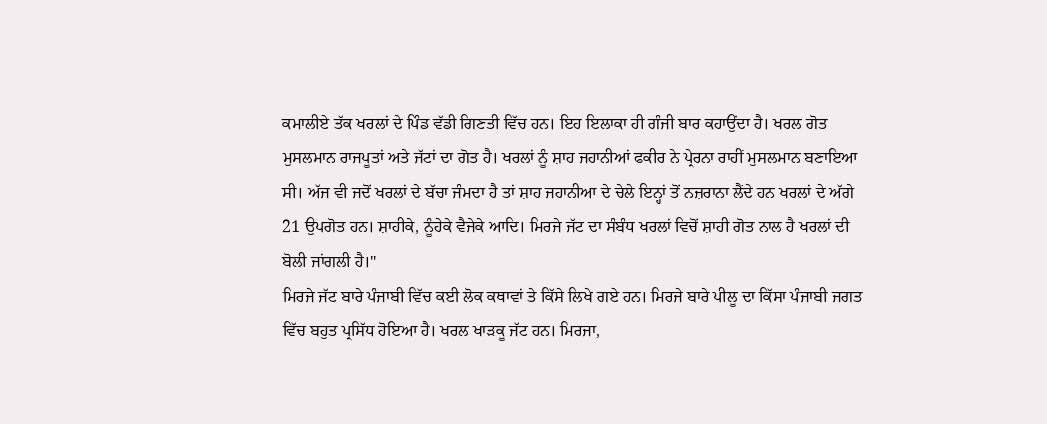ਕਮਾਲੀਏ ਤੱਕ ਖਰਲਾਂ ਦੇ ਪਿੰਡ ਵੱਡੀ ਗਿਣਤੀ ਵਿੱਚ ਹਨ। ਇਹ ਇਲਾਕਾ ਹੀ ਗੰਜੀ ਬਾਰ ਕਹਾਉਂਦਾ ਹੈ। ਖਰਲ ਗੋਤ ਮੁਸਲਮਾਨ ਰਾਜਪੂਤਾਂ ਅਤੇ ਜੱਟਾਂ ਦਾ ਗੋਤ ਹੈ। ਖਰਲਾਂ ਨੂੰ ਸ਼ਾਹ ਜਹਾਨੀਆਂ ਫਕੀਰ ਨੇ ਪ੍ਰੇਰਨਾ ਰਾਹੀਂ ਮੁਸਲਮਾਨ ਬਣਾਇਆ ਸੀ। ਅੱਜ ਵੀ ਜਦੋਂ ਖਰਲਾਂ ਦੇ ਬੱਚਾ ਜੰਮਦਾ ਹੈ ਤਾਂ ਸ਼ਾਹ ਜਹਾਨੀਆ ਦੇ ਚੇਲੇ ਇਨ੍ਹਾਂ ਤੋਂ ਨਜ਼ਰਾਨਾ ਲੈਂਦੇ ਹਨ ਖਰਲਾਂ ਦੇ ਅੱਗੇ 21 ਉਪਗੋਤ ਹਨ। ਸ਼ਾਹੀਕੇ, ਨੂੰਹੇਕੇ ਵੈਜੇਕੇ ਆਦਿ। ਮਿਰਜੇ ਜੱਟ ਦਾ ਸੰਬੰਧ ਖਰਲਾਂ ਵਿਚੋਂ ਸ਼ਾਹੀ ਗੋਤ ਨਾਲ ਹੈ ਖਰਲਾਂ ਦੀ ਬੋਲੀ ਜਾਂਗਲੀ ਹੈ।"
ਮਿਰਜੇ ਜੱਟ ਬਾਰੇ ਪੰਜਾਬੀ ਵਿੱਚ ਕਈ ਲੋਕ ਕਥਾਵਾਂ ਤੇ ਕਿੱਸੇ ਲਿਖੇ ਗਏ ਹਨ। ਮਿਰਜੇ ਬਾਰੇ ਪੀਲੂ ਦਾ ਕਿੱਸਾ ਪੰਜਾਬੀ ਜਗਤ ਵਿੱਚ ਬਹੁਤ ਪ੍ਰਸਿੱਧ ਹੋਇਆ ਹੈ। ਖਰਲ ਖਾੜਕੂ ਜੱਟ ਹਨ। ਮਿਰਜਾ,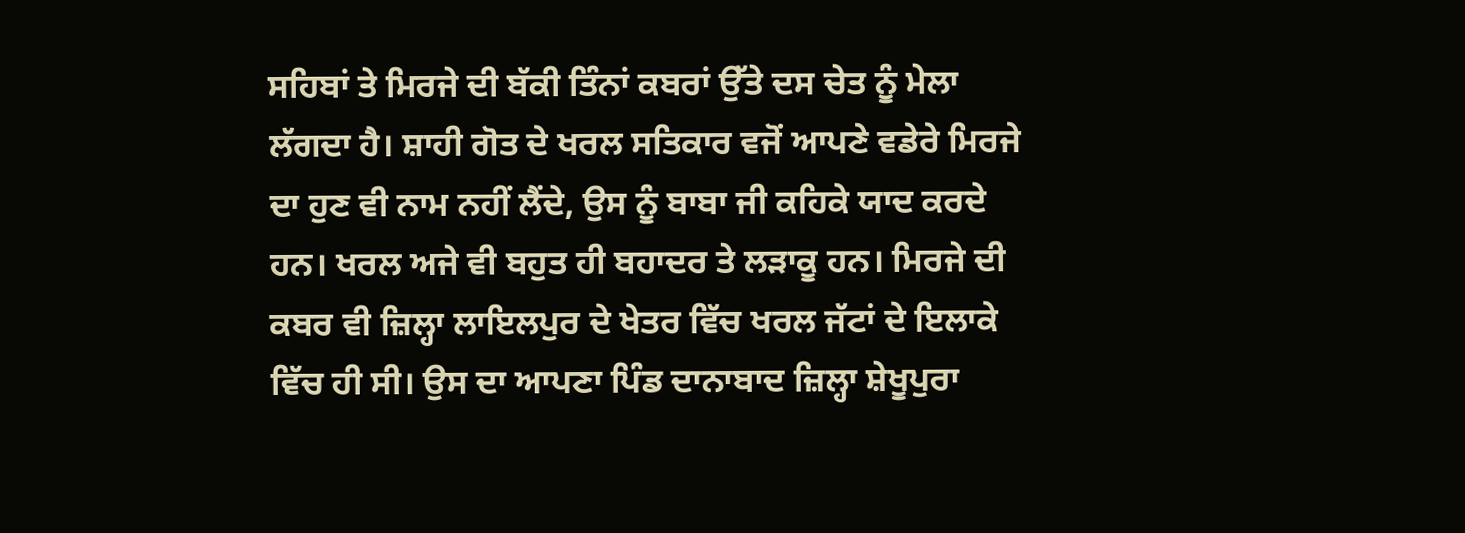ਸਹਿਬਾਂ ਤੇ ਮਿਰਜੇ ਦੀ ਬੱਕੀ ਤਿੰਨਾਂ ਕਬਰਾਂ ਉੱਤੇ ਦਸ ਚੇਤ ਨੂੰ ਮੇਲਾ ਲੱਗਦਾ ਹੈ। ਸ਼ਾਹੀ ਗੋਤ ਦੇ ਖਰਲ ਸਤਿਕਾਰ ਵਜੋਂ ਆਪਣੇ ਵਡੇਰੇ ਮਿਰਜੇ ਦਾ ਹੁਣ ਵੀ ਨਾਮ ਨਹੀਂ ਲੈਂਦੇ, ਉਸ ਨੂੰ ਬਾਬਾ ਜੀ ਕਹਿਕੇ ਯਾਦ ਕਰਦੇ ਹਨ। ਖਰਲ ਅਜੇ ਵੀ ਬਹੁਤ ਹੀ ਬਹਾਦਰ ਤੇ ਲੜਾਕੂ ਹਨ। ਮਿਰਜੇ ਦੀ ਕਬਰ ਵੀ ਜ਼ਿਲ੍ਹਾ ਲਾਇਲਪੁਰ ਦੇ ਖੇਤਰ ਵਿੱਚ ਖਰਲ ਜੱਟਾਂ ਦੇ ਇਲਾਕੇ ਵਿੱਚ ਹੀ ਸੀ। ਉਸ ਦਾ ਆਪਣਾ ਪਿੰਡ ਦਾਨਾਬਾਦ ਜ਼ਿਲ੍ਹਾ ਸ਼ੇਖੂਪੁਰਾ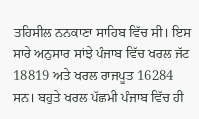ਤਹਿਸੀਲ ਨਨਕਾਣਾ ਸਾਹਿਬ ਵਿੱਚ ਸੀ। ਇਸ ਸਾਰੇ ਅਨੁਸਾਰ ਸਾਂਝੇ ਪੰਜਾਬ ਵਿੱਚ ਖਰਲ ਜੱਟ 18819 ਅਤੇ ਖਰਲ ਰਾਜਪੂਤ 16284 ਸਨ। ਬਹੁਤੇ ਖਰਲ ਪੱਛਮੀ ਪੰਜਾਬ ਵਿੱਚ ਹੀ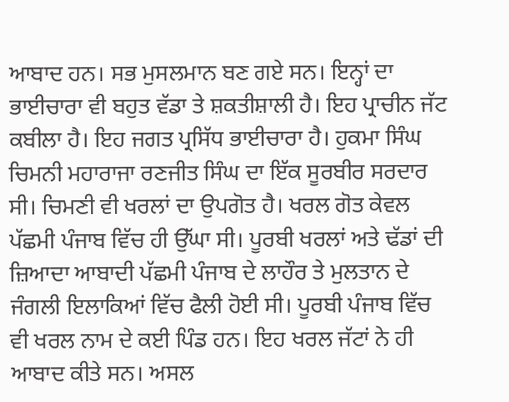ਆਬਾਦ ਹਨ। ਸਭ ਮੁਸਲਮਾਨ ਬਣ ਗਏ ਸਨ। ਇਨ੍ਹਾਂ ਦਾ ਭਾਈਚਾਰਾ ਵੀ ਬਹੁਤ ਵੱਡਾ ਤੇ ਸ਼ਕਤੀਸ਼ਾਲੀ ਹੈ। ਇਹ ਪ੍ਰਾਚੀਨ ਜੱਟ ਕਬੀਲਾ ਹੈ। ਇਹ ਜਗਤ ਪ੍ਰਸਿੱਧ ਭਾਈਚਾਰਾ ਹੈ। ਹੁਕਮਾ ਸਿੰਘ ਚਿਮਨੀ ਮਹਾਰਾਜਾ ਰਣਜੀਤ ਸਿੰਘ ਦਾ ਇੱਕ ਸੂਰਬੀਰ ਸਰਦਾਰ ਸੀ। ਚਿਮਣੀ ਵੀ ਖਰਲਾਂ ਦਾ ਉਪਗੋਤ ਹੈ। ਖਰਲ ਗੋਤ ਕੇਵਲ ਪੱਛਮੀ ਪੰਜਾਬ ਵਿੱਚ ਹੀ ਉੱਘਾ ਸੀ। ਪੂਰਬੀ ਖਰਲਾਂ ਅਤੇ ਢੱਡਾਂ ਦੀ ਜ਼ਿਆਦਾ ਆਬਾਦੀ ਪੱਛਮੀ ਪੰਜਾਬ ਦੇ ਲਾਹੌਰ ਤੇ ਮੁਲਤਾਨ ਦੇ ਜੰਗਲੀ ਇਲਾਕਿਆਂ ਵਿੱਚ ਫੈਲੀ ਹੋਈ ਸੀ। ਪੂਰਬੀ ਪੰਜਾਬ ਵਿੱਚ ਵੀ ਖਰਲ ਨਾਮ ਦੇ ਕਈ ਪਿੰਡ ਹਨ। ਇਹ ਖਰਲ ਜੱਟਾਂ ਨੇ ਹੀ ਆਬਾਦ ਕੀਤੇ ਸਨ। ਅਸਲ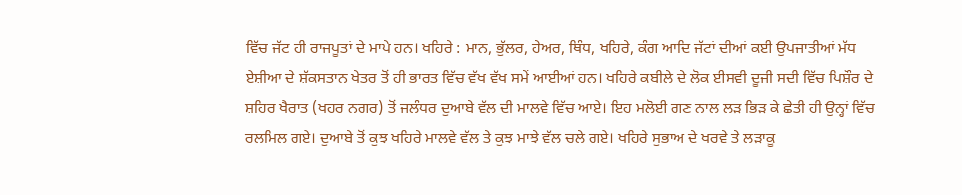ਵਿੱਚ ਜੱਟ ਹੀ ਰਾਜਪੂਤਾਂ ਦੇ ਮਾਪੇ ਹਨ। ਖਹਿਰੇ : ਮਾਨ, ਭੁੱਲਰ, ਹੇਅਰ, ਥਿੰਧ, ਖਹਿਰੇ, ਕੰਗ ਆਦਿ ਜੱਟਾਂ ਦੀਆਂ ਕਈ ਉਪਜਾਤੀਆਂ ਮੱਧ ਏਸ਼ੀਆ ਦੇ ਸ਼ੱਕਸਤਾਨ ਖੇਤਰ ਤੋਂ ਹੀ ਭਾਰਤ ਵਿੱਚ ਵੱਖ ਵੱਖ ਸਮੇਂ ਆਈਆਂ ਹਨ। ਖਹਿਰੇ ਕਬੀਲੇ ਦੇ ਲੋਕ ਈਸਵੀ ਦੂਜੀ ਸਦੀ ਵਿੱਚ ਪਿਸ਼ੌਰ ਦੇ ਸ਼ਹਿਰ ਖੈਰਾਤ (ਖਹਰ ਨਗਰ) ਤੋਂ ਜਲੰਧਰ ਦੁਆਬੇ ਵੱਲ ਦੀ ਮਾਲਵੇ ਵਿੱਚ ਆਏ। ਇਹ ਮਲੋਈ ਗਣ ਨਾਲ ਲੜ ਭਿੜ ਕੇ ਛੇਤੀ ਹੀ ਉਨ੍ਹਾਂ ਵਿੱਚ ਰਲਮਿਲ ਗਏ। ਦੁਆਬੇ ਤੋਂ ਕੁਝ ਖਹਿਰੇ ਮਾਲਵੇ ਵੱਲ ਤੇ ਕੁਝ ਮਾਝੇ ਵੱਲ ਚਲੇ ਗਏ। ਖਹਿਰੇ ਸੁਭਾਅ ਦੇ ਖਰਵੇ ਤੇ ਲੜਾਕੂ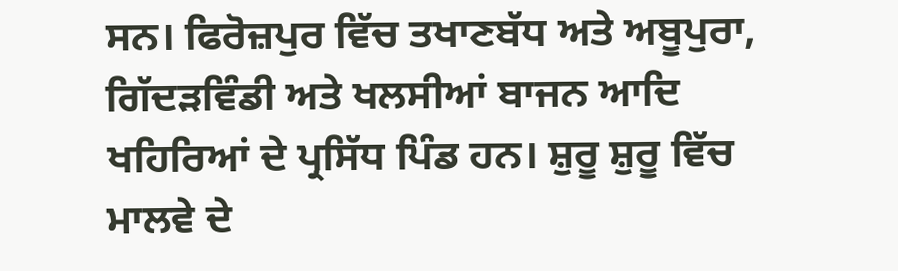ਸਨ। ਫਿਰੋਜ਼ਪੁਰ ਵਿੱਚ ਤਖਾਣਬੱਧ ਅਤੇ ਅਬੂਪੁਰਾ, ਗਿੱਦੜਵਿੰਡੀ ਅਤੇ ਖਲਸੀਆਂ ਬਾਜਨ ਆਦਿ ਖਹਿਰਿਆਂ ਦੇ ਪ੍ਰਸਿੱਧ ਪਿੰਡ ਹਨ। ਸ਼ੁਰੂ ਸ਼ੁਰੂ ਵਿੱਚ ਮਾਲਵੇ ਦੇ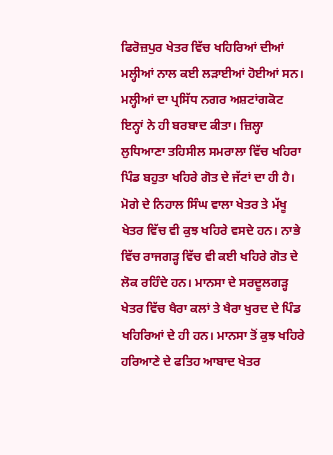ਫਿਰੋਜ਼ਪੁਰ ਖੇਤਰ ਵਿੱਚ ਖਹਿਰਿਆਂ ਦੀਆਂ ਮਲ੍ਹੀਆਂ ਨਾਲ ਕਈ ਲੜਾਈਆਂ ਹੋਈਆਂ ਸਨ। ਮਲ੍ਹੀਆਂ ਦਾ ਪ੍ਰਸਿੱਧ ਨਗਰ ਅਸ਼ਟਾਂਗਕੋਟ ਇਨ੍ਹਾਂ ਨੇ ਹੀ ਬਰਬਾਦ ਕੀਤਾ। ਜ਼ਿਲ੍ਹਾ ਲੁਧਿਆਣਾ ਤਹਿਸੀਲ ਸਮਰਾਲਾ ਵਿੱਚ ਖਹਿਰਾ ਪਿੰਡ ਬਹੁਤਾ ਖਹਿਰੇ ਗੋਤ ਦੇ ਜੱਟਾਂ ਦਾ ਹੀ ਹੈ। ਮੋਗੇ ਦੇ ਨਿਹਾਲ ਸਿੰਘ ਵਾਲਾ ਖੇਤਰ ਤੇ ਮੱਖੂ ਖੇਤਰ ਵਿੱਚ ਵੀ ਕੁਝ ਖਹਿਰੇ ਵਸਦੇ ਹਨ। ਨਾਭੇ ਵਿੱਚ ਰਾਜਗੜ੍ਹ ਵਿੱਚ ਵੀ ਕਈ ਖਹਿਰੇ ਗੋਤ ਦੇ ਲੋਕ ਰਹਿੰਦੇ ਹਨ। ਮਾਨਸਾ ਦੇ ਸਰਦੂਲਗੜ੍ਹ ਖੇਤਰ ਵਿੱਚ ਖੈਰਾ ਕਲਾਂ ਤੇ ਖੈਰਾ ਖੁਰਦ ਦੇ ਪਿੰਡ ਖਹਿਰਿਆਂ ਦੇ ਹੀ ਹਨ। ਮਾਨਸਾ ਤੋਂ ਕੁਝ ਖਹਿਰੇ ਹਰਿਆਣੇ ਦੇ ਫਤਿਹ ਆਬਾਦ ਖੇਤਰ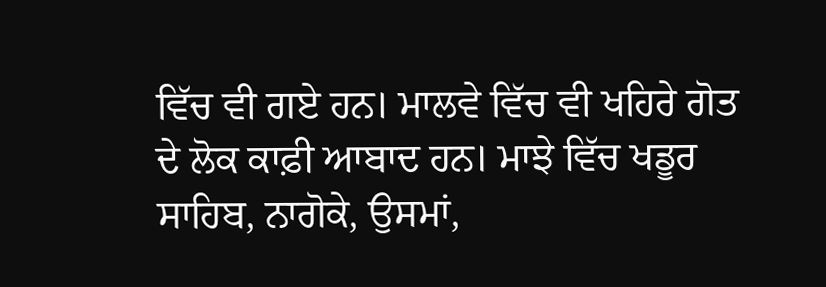ਵਿੱਚ ਵੀ ਗਏ ਹਨ। ਮਾਲਵੇ ਵਿੱਚ ਵੀ ਖਹਿਰੇ ਗੋਤ ਦੇ ਲੋਕ ਕਾਫ਼ੀ ਆਬਾਦ ਹਨ। ਮਾਝੇ ਵਿੱਚ ਖਡੂਰ ਸਾਹਿਬ, ਨਾਗੋਕੇ, ਉਸਮਾਂ,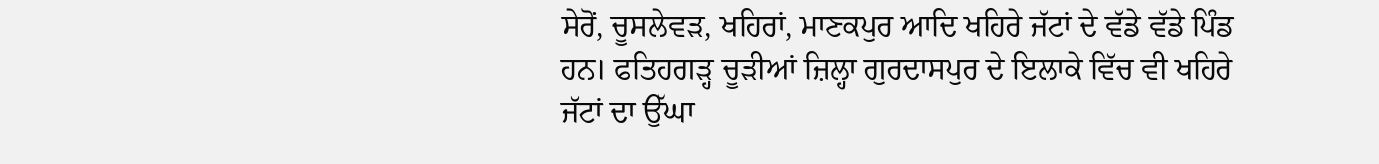ਸੇਰੋਂ, ਚੂਸਲੇਵੜ, ਖਹਿਰਾਂ, ਮਾਣਕਪੁਰ ਆਦਿ ਖਹਿਰੇ ਜੱਟਾਂ ਦੇ ਵੱਡੇ ਵੱਡੇ ਪਿੰਡ ਹਨ। ਫਤਿਹਗੜ੍ਹ ਚੂੜੀਆਂ ਜ਼ਿਲ੍ਹਾ ਗੁਰਦਾਸਪੁਰ ਦੇ ਇਲਾਕੇ ਵਿੱਚ ਵੀ ਖਹਿਰੇ ਜੱਟਾਂ ਦਾ ਉੱਘਾ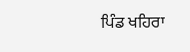ਪਿੰਡ ਖਹਿਰਾ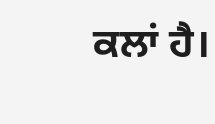ਕਲਾਂ ਹੈ।